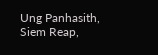Ung Panhasith, Siem Reap,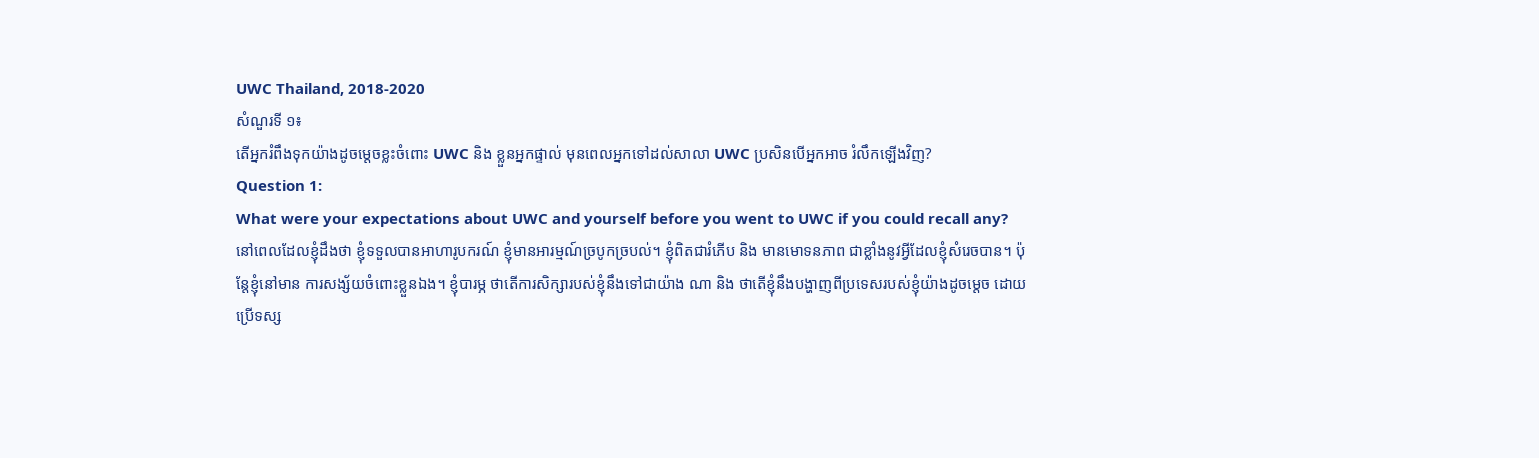UWC Thailand, 2018-2020
សំណួរទី ១៖
តើអ្នករំពឹងទុកយ៉ាងដូចម្តេចខ្លះចំពោះ UWC និង ខ្លួនអ្នកផ្ទាល់ មុនពេលអ្នកទៅដល់សាលា UWC ប្រសិនបើអ្នកអាច រំលឹកឡើងវិញ?
Question 1:
What were your expectations about UWC and yourself before you went to UWC if you could recall any?
នៅពេលដែលខ្ញុំដឹងថា ខ្ញុំទទួលបានអាហារូបករណ៍ ខ្ញុំមានអារម្មណ៍ច្របូកច្របល់។ ខ្ញុំពិតជារំភើប និង មានមោទនភាព ជាខ្លាំងនូវអ្វីដែលខ្ញុំសំរេចបាន។ ប៉ុន្តែខ្ញុំនៅមាន ការសង្ស័យចំពោះខ្លួនឯង។ ខ្ញុំបារម្ភ ថាតើការសិក្សារបស់ខ្ញុំនឹងទៅជាយ៉ាង ណា និង ថាតើខ្ញុំនឹងបង្ហាញពីប្រទេសរបស់ខ្ញុំយ៉ាងដូចម្តេច ដោយប្រើទស្ស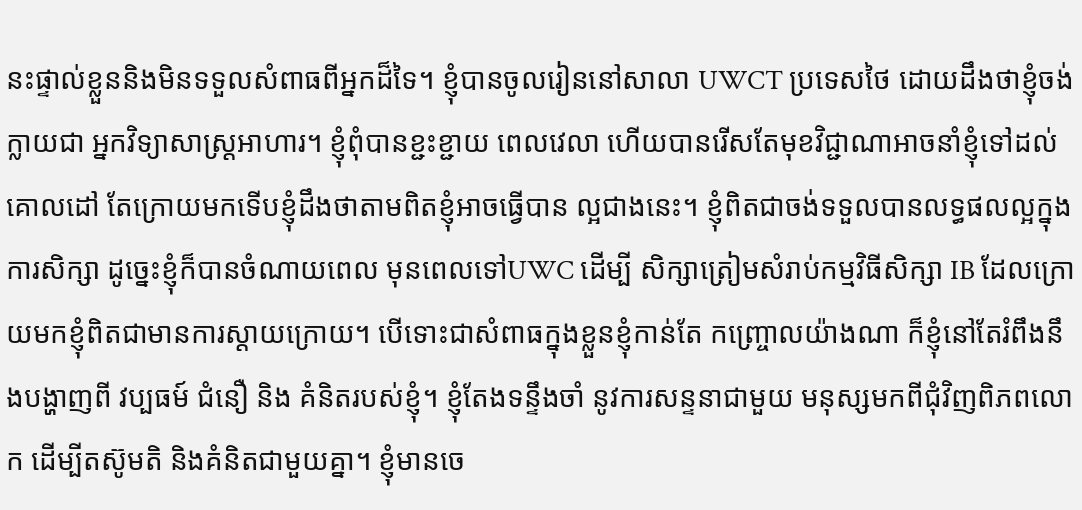នះផ្ទាល់ខ្លួននិងមិនទទួលសំពាធពីអ្នកដ៏ទៃ។ ខ្ញុំបានចូលរៀននៅសាលា UWCT ប្រទេសថៃ ដោយដឹងថាខ្ញុំចង់ក្លាយជា អ្នកវិទ្យាសាស្ត្រអាហារ។ ខ្ញុំពុំបានខ្ជះខ្ជាយ ពេលវេលា ហើយបានរើសតែមុខវិជ្ជាណាអាចនាំខ្ញុំទៅដល់គោលដៅ តែក្រោយមកទើបខ្ញុំដឹងថាតាមពិតខ្ញុំអាចធ្វើបាន ល្អជាងនេះ។ ខ្ញុំពិតជាចង់ទទួលបានលទ្ធផលល្អក្នុងការសិក្សា ដូច្នេះខ្ញុំក៏បានចំណាយពេល មុនពេលទៅUWC ដើម្បី សិក្សាត្រៀមសំរាប់កម្មវិធីសិក្សា IB ដែលក្រោយមកខ្ញុំពិតជាមានការស្តាយក្រោយ។ បើទោះជាសំពាធក្នុងខ្លួនខ្ញុំកាន់តែ កញ្ច្រោលយ៉ាងណា ក៏ខ្ញុំនៅតែរំពឹងនឹងបង្ហាញពី វប្បធម៍ ជំនឿ និង គំនិតរបស់ខ្ញុំ។ ខ្ញុំតែងទន្ទឹងចាំ នូវការសន្ទនាជាមួយ មនុស្សមកពីជុំវិញពិភពលោក ដើម្បីតស៊ូមតិ និងគំនិតជាមួយគ្នា។ ខ្ញុំមានចេ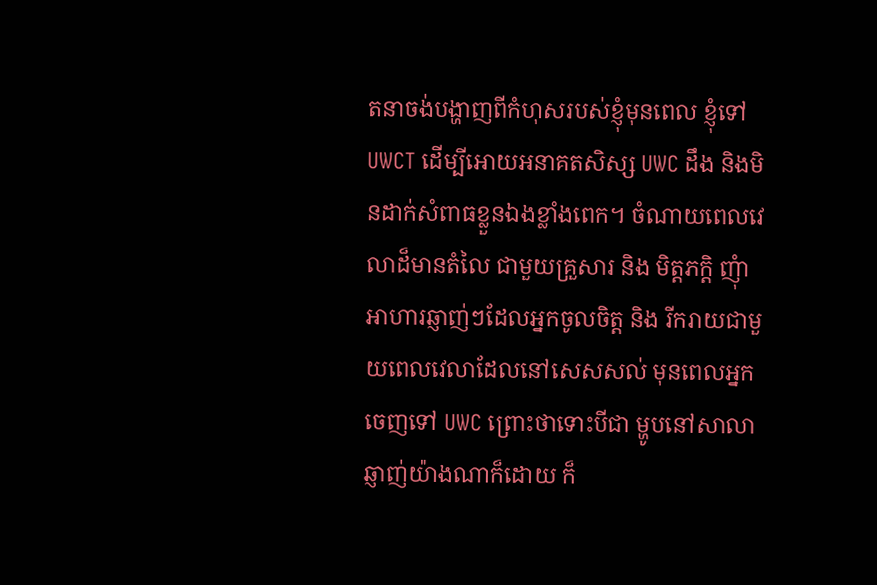តនាចង់បង្ហាញពីកំហុសរបស់ខ្ញុំមុនពេល ខ្ញុំទៅ UWCT ដើម្បីអោយអនាគតសិស្ស UWC ដឹង និងមិនដាក់សំពាធខ្លួនឯងខ្លាំងពេក។ ចំណាយពេលវេលាដ៏មានតំលៃ ជាមួយគ្រួសារ និង មិត្តភក្តិ ញុំាអាហារឆ្ញាញ់ៗដែលអ្នកចូលចិត្ត និង រីករាយជាមួយពេលវេលាដែលនៅសេសសល់ មុនពេលអ្នកចេញទៅ UWC ព្រោះថាទោះបីជា ម្ហូបនៅសាលាឆ្ញាញ់យ៉ាងណាក៏ដោយ ក៏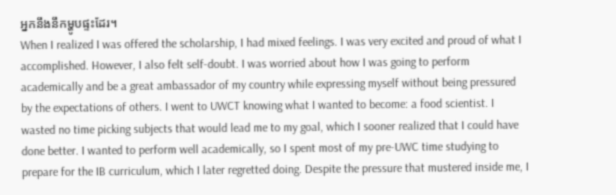អ្នកនឹងនឹកម្ហូបផ្ទះដែរ។
When I realized I was offered the scholarship, I had mixed feelings. I was very excited and proud of what I accomplished. However, I also felt self-doubt. I was worried about how I was going to perform academically and be a great ambassador of my country while expressing myself without being pressured by the expectations of others. I went to UWCT knowing what I wanted to become: a food scientist. I wasted no time picking subjects that would lead me to my goal, which I sooner realized that I could have done better. I wanted to perform well academically, so I spent most of my pre-UWC time studying to prepare for the IB curriculum, which I later regretted doing. Despite the pressure that mustered inside me, I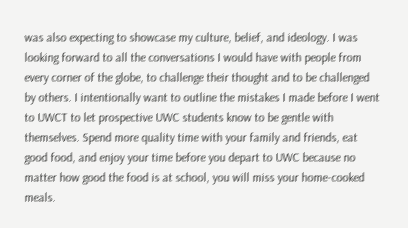was also expecting to showcase my culture, belief, and ideology. I was looking forward to all the conversations I would have with people from every corner of the globe, to challenge their thought and to be challenged by others. I intentionally want to outline the mistakes I made before I went to UWCT to let prospective UWC students know to be gentle with themselves. Spend more quality time with your family and friends, eat good food, and enjoy your time before you depart to UWC because no matter how good the food is at school, you will miss your home-cooked meals.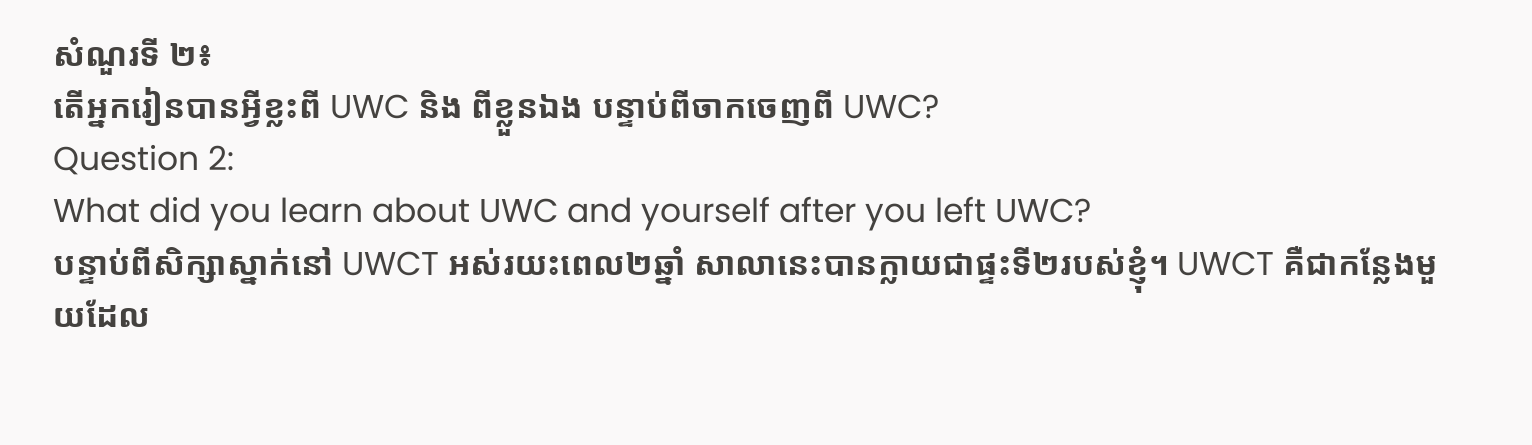សំណួរទី ២៖
តើអ្នករៀនបានអ្វីខ្លះពី UWC និង ពីខ្លួនឯង បន្ទាប់ពីចាកចេញពី UWC?
Question 2:
What did you learn about UWC and yourself after you left UWC?
បន្ទាប់ពីសិក្សាស្នាក់នៅ UWCT អស់រយះពេល២ឆ្នាំ សាលានេះបានក្លាយជាផ្ទះទី២របស់ខ្ញុំ។ UWCT គឺជាកន្លែងមួយដែល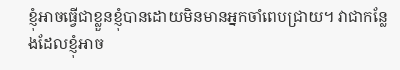ខ្ញុំអាចធ្វើជាខ្លួនខ្ញុំបានដោយមិនមានអ្នកចាំពេបជ្រាយ។ វាជាកន្លែងដែលខ្ញុំអាច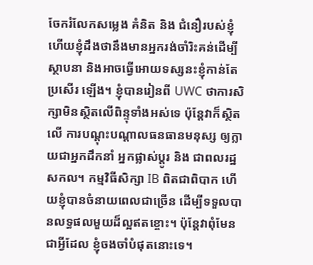ចែករំលែកសម្លេង គំនិត និង ជំនឿរបស់ខ្ញុំ ហើយខ្ញុំដឹងថានឹងមានអ្នករង់ចាំរិះគន់ដើម្បីស្ថាបនា និងអាចធ្វើអោយទស្សនះខ្ញុំកាន់តែប្រសើរ ឡើង។ ខ្ញុំបានរៀនពី UWC ថាការសិក្សាមិនស្ថិតលើពិន្ទុទាំងអស់ទេ ប៉ុន្តែវាក៏ស្ថិតលើ ការបណ្តុះបណ្តាលធនធានមនុស្ស ឲ្យក្លាយជាអ្នកដឹកនាំ អ្នកផ្លាស់ប្តូរ និង ជាពលរដ្ឋសកល។ កម្មវិធីសិក្សា IB ពិតជាពិបាក ហើយខ្ញុំបានចំនាយពេលជាច្រើន ដើម្បីទទួលបានលទ្ធផលមួយដ៏ល្អឥតខ្ចោះ។ ប៉ុន្តែវាពុំមែនជាអ្វីដែល ខ្ញុំចងចាំបំផុតនោះទេ។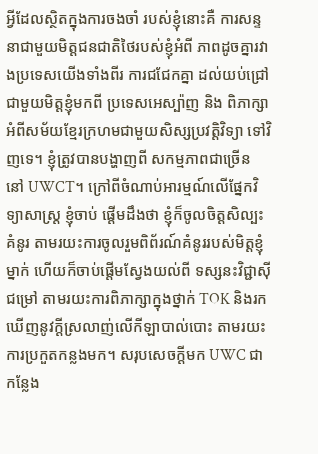អ្វីដែលស្ថិតក្នុងការចងចាំ របស់ខ្ញុំនោះគឺ ការសន្ទនាជាមួយមិត្តជនជាតិថៃរបស់ខ្ញុំអំពី ភាពដូចគ្នារវាងប្រទេសយើងទាំងពីរ ការជជែកគ្នា ដល់យប់ជ្រៅជាមួយមិត្តខ្ញុំមកពី ប្រទេសអេស្ប៉ាញ និង ពិភាក្សាអំពីសម័យខ្មែរក្រហមជាមួយសិស្សប្រវត្តិវិទ្យា ទៅវិញទេ។ ខ្ញុំត្រូវបានបង្ហាញពី សកម្មភាពជាច្រើន នៅ UWCT។ ក្រៅពីចំណាប់អារម្មណ៍លើផ្នែកវិទ្យាសាស្រ្ត ខ្ញុំចាប់ ផ្តើមដឹងថា ខ្ញុំក៏ចូលចិត្តសិល្បះគំនូរ តាមរយះការចូលរួមពិព័រណ៍គំនូររបស់មិត្តខ្ញុំម្នាក់ ហើយក៏ចាប់ផ្តើមស្វែងយល់ពី ទស្សនះវិជ្ជាសុីជម្រៅ តាមរយះការពិភាក្សាក្នុងថ្នាក់ TOK និងរកឃើញនូវក្តីស្រលាញ់លើកីឡាបាល់បោះ តាមរយះ ការប្រកួតកន្លងមក។ សរុបសេចក្តីមក UWC ជាកន្លែង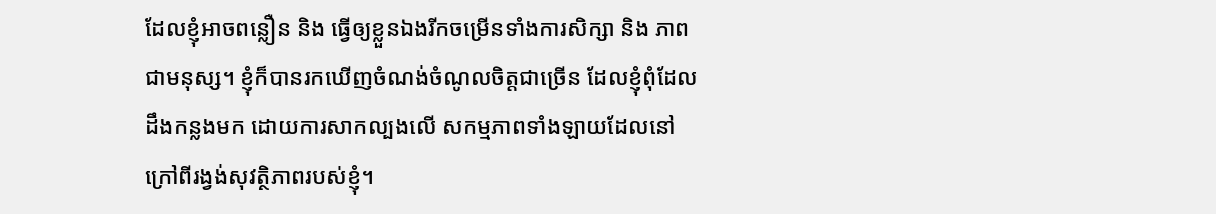ដែលខ្ញុំអាចពន្លឿន និង ធ្វើឲ្យខ្លួនឯងរីកចម្រើនទាំងការសិក្សា និង ភាពជាមនុស្ស។ ខ្ញុំក៏បានរកឃើញចំណង់ចំណូលចិត្តជាច្រើន ដែលខ្ញុំពុំដែលដឹងកន្លងមក ដោយការសាកល្បងលើ សកម្មភាពទាំងឡាយដែលនៅក្រៅពីរង្វង់សុវត្ថិភាពរបស់ខ្ញុំ។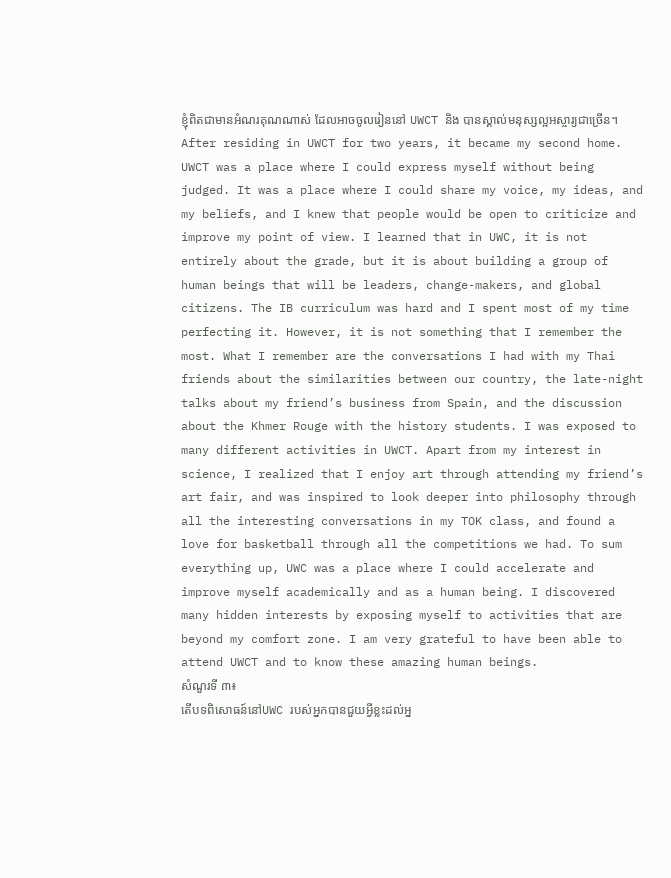ខ្ញុំពិតជាមានអំណរគុណណាស់ ដែលអាចចូលរៀននៅ UWCT និង បានស្គាល់មនុស្សល្អអស្ចារ្យជាច្រើន។
After residing in UWCT for two years, it became my second home. UWCT was a place where I could express myself without being judged. It was a place where I could share my voice, my ideas, and my beliefs, and I knew that people would be open to criticize and improve my point of view. I learned that in UWC, it is not entirely about the grade, but it is about building a group of human beings that will be leaders, change-makers, and global citizens. The IB curriculum was hard and I spent most of my time perfecting it. However, it is not something that I remember the most. What I remember are the conversations I had with my Thai friends about the similarities between our country, the late-night talks about my friend’s business from Spain, and the discussion about the Khmer Rouge with the history students. I was exposed to many different activities in UWCT. Apart from my interest in science, I realized that I enjoy art through attending my friend’s art fair, and was inspired to look deeper into philosophy through all the interesting conversations in my TOK class, and found a love for basketball through all the competitions we had. To sum everything up, UWC was a place where I could accelerate and improve myself academically and as a human being. I discovered many hidden interests by exposing myself to activities that are beyond my comfort zone. I am very grateful to have been able to attend UWCT and to know these amazing human beings.
សំណួរទី ៣៖
តើបទពិសោធន៍នៅUWC របស់អ្នកបានជួយអ្វីខ្លះដល់អ្ន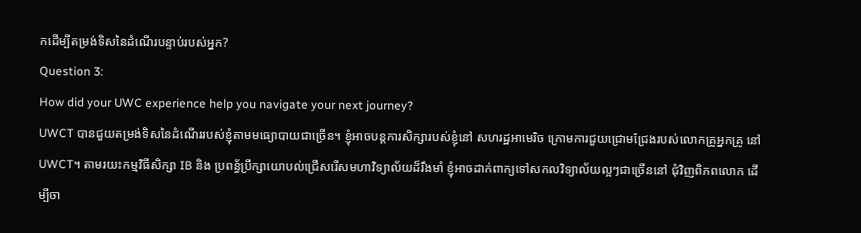កដើម្បីតម្រង់ទិសនៃដំណើរបន្ទាប់របស់អ្នក?
Question 3:
How did your UWC experience help you navigate your next journey?
UWCT បានជួយតម្រង់ទិសនៃដំណើររបស់ខ្ញុំតាមមធ្យោបាយជាច្រើន។ ខ្ញុំអាចបន្តការសិក្សារបស់ខ្ញុំនៅ សហរដ្ឋអាមេរិច ក្រោមការជួយជ្រោមជ្រែងរបស់លោកគ្រូអ្នកគ្រូ នៅ UWCT។ តាមរយះកម្មវិធីសិក្សា IB និង ប្រពន្ធ័ប្រឹក្សាយោបល់ជ្រើសរើសមហាវិទ្យាល័យដ៏រឹងមាំ ខ្ញុំអាចដាក់ពាក្យទៅសកលវិទ្យាល័យល្អៗជាច្រើននៅ ជុំវិញពិភពលោក ដើម្បីចា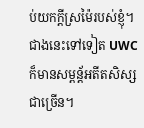ប់យកក្តីស្រម៉ៃរបស់ខ្ញុំ។ ជាងនេះទៅទៀត UWC ក៏មានសម្ពន្ត័អតីតសិស្សជាច្រើន។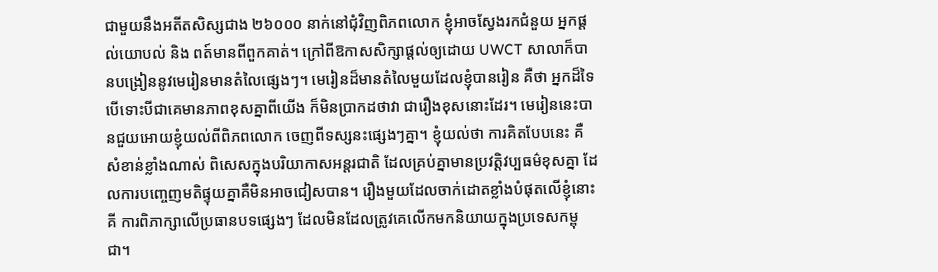ជាមួយនឹងអតីតសិស្សជាង ២៦០០០ នាក់នៅជុំវិញពិភពលោក ខ្ញុំអាចស្វែងរកជំនួយ អ្នកផ្តល់យោបល់ និង ពត៍មានពីពួកគាត់។ ក្រៅពីឱកាសសិក្សាផ្តល់ឲ្យដោយ UWCT សាលាក៏បានបង្រៀននូវមេរៀនមានតំលៃផ្សេងៗ។ មេរៀនដ៏មានតំលៃមួយដែលខ្ញុំបានរៀន គឺថា អ្នកដ៏ទៃ បើទោះបីជាគេមានភាពខុសគ្នាពីយើង ក៏មិនប្រាកដថាវា ជារឿងខុសនោះដែរ។ មេរៀននេះបានជួយអោយខ្ញុំយល់ពីពិភពលោក ចេញពីទស្សនះផ្សេងៗគ្នា។ ខ្ញុំយល់ថា ការគិតបែបនេះ គឺសំខាន់ខ្លាំងណាស់ ពិសេសក្នុងបរិយាកាសអន្តរជាតិ ដែលគ្រប់គ្នាមានប្រវត្តិវប្បធម៌ខុសគ្នា ដែលការបញ្ចេញមតិផ្ទុយគ្នាគឺមិនអាចជៀសបាន។ រឿងមួយដែលចាក់ដោតខ្លាំងបំផុតលើខ្ញុំនោះគី ការពិភាក្សាលើប្រធានបទផ្សេងៗ ដែលមិនដែលត្រូវគេលើកមកនិយាយក្នុងប្រទេសកម្ពុជា។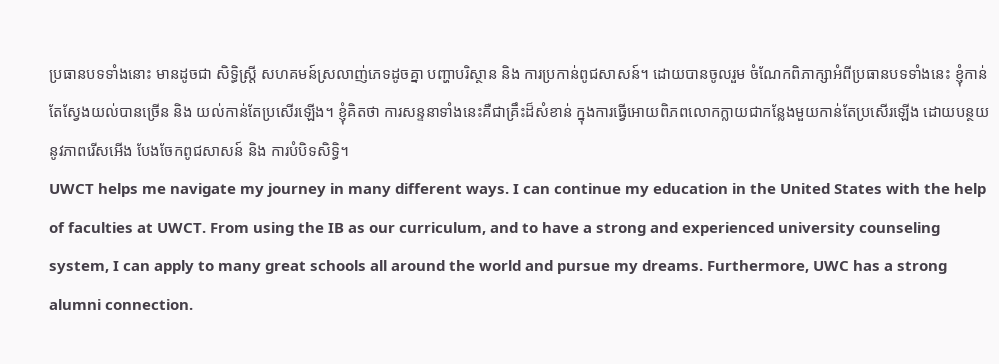ប្រធានបទទាំងនោះ មានដូចជា សិទ្ធិស្ត្រី សហគមន៍ស្រលាញ់ភេទដូចគ្នា បញ្ហាបរិស្ថាន និង ការប្រកាន់ពូជសាសន៍។ ដោយបានចូលរួម ចំណែកពិភាក្សាអំពីប្រធានបទទាំងនេះ ខ្ញុំកាន់តែស្វែងយល់បានច្រើន និង យល់កាន់តែប្រសើរឡើង។ ខ្ញុំគិតថា ការសន្ទនាទាំងនេះគឺជាគ្រឹះដ៏សំខាន់ ក្នុងការធ្វើអោយពិភពលោកក្លាយជាកន្លែងមួយកាន់តែប្រសើរឡើង ដោយបន្ថយនូវភាពរើសអើង បែងចែកពូជសាសន៍ និង ការបំបិទសិទ្ធិ។
UWCT helps me navigate my journey in many different ways. I can continue my education in the United States with the help of faculties at UWCT. From using the IB as our curriculum, and to have a strong and experienced university counseling system, I can apply to many great schools all around the world and pursue my dreams. Furthermore, UWC has a strong alumni connection.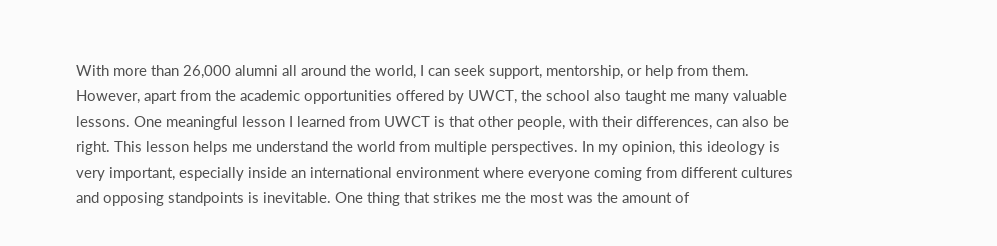With more than 26,000 alumni all around the world, I can seek support, mentorship, or help from them. However, apart from the academic opportunities offered by UWCT, the school also taught me many valuable lessons. One meaningful lesson I learned from UWCT is that other people, with their differences, can also be right. This lesson helps me understand the world from multiple perspectives. In my opinion, this ideology is very important, especially inside an international environment where everyone coming from different cultures and opposing standpoints is inevitable. One thing that strikes me the most was the amount of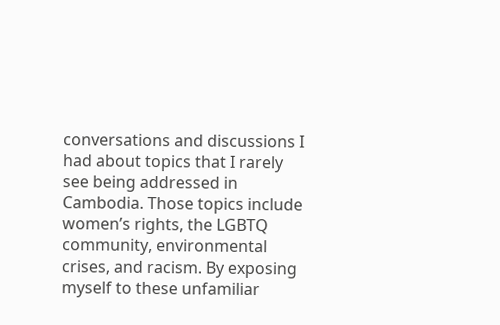conversations and discussions I had about topics that I rarely see being addressed in Cambodia. Those topics include women’s rights, the LGBTQ community, environmental crises, and racism. By exposing myself to these unfamiliar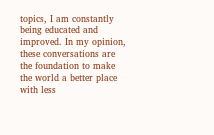topics, I am constantly being educated and improved. In my opinion, these conversations are the foundation to make the world a better place with less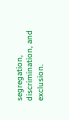segregation, discrimination, and exclusion.